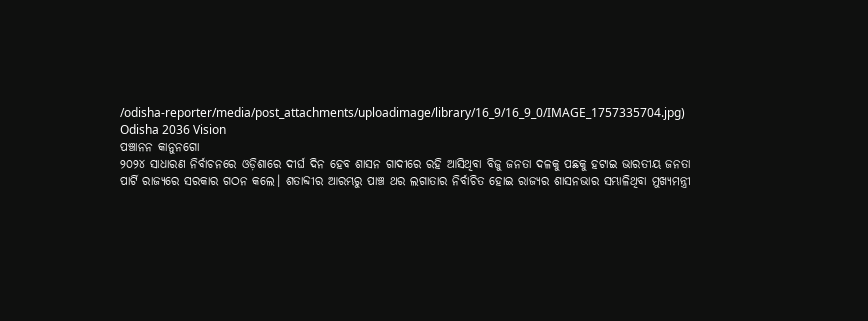/odisha-reporter/media/post_attachments/uploadimage/library/16_9/16_9_0/IMAGE_1757335704.jpg)
Odisha 2036 Vision
ପଞ୍ଚାନନ କାନୁନଗୋ
୨୦୨୪ ସାଧାରଣ ନିର୍ବାଚନରେ ଓଡ଼ିଶାରେ ଦୀର୍ଘ ଦିନ ହେବ ଶାସନ ଗାଦୀରେ ରହି ଆସିଥିବା ବିଜୁ ଜନତା ଦଳକୁ ପଛକୁ ହଟାଇ ଭାରତୀୟ ଜନତା ପାର୍ଟି ରାଜ୍ୟରେ ସରକାର ଗଠନ କଲେ। ଶତାବ୍ଦୀର ଆରମ୍ଭରୁ ପାଞ୍ଚ ଥର ଲଗାତାର ନିର୍ବାଚିତ ହୋଇ ରାଜ୍ୟର ଶାସନଭାର ସମ୍ଭାଳିଥିବା ମୁଖ୍ୟମନ୍ତ୍ରୀ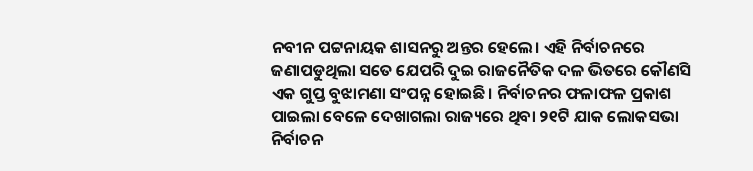ନବୀନ ପଟ୍ଟନାୟକ ଶାସନରୁ ଅନ୍ତର ହେଲେ। ଏହି ନିର୍ବାଚନରେ ଜଣାପଡୁଥିଲା ସତେ ଯେପରି ଦୁଇ ରାଜନୈତିକ ଦଳ ଭିତରେ କୌଣସି ଏକ ଗୁପ୍ତ ବୁଝାମଣା ସଂପନ୍ନ ହୋଇଛି। ନିର୍ବାଚନର ଫଳାଫଳ ପ୍ରକାଶ ପାଇଲା ବେଳେ ଦେଖାଗଲା ରାଜ୍ୟରେ ଥିବା ୨୧ଟି ଯାକ ଲୋକସଭା ନିର୍ବାଚନ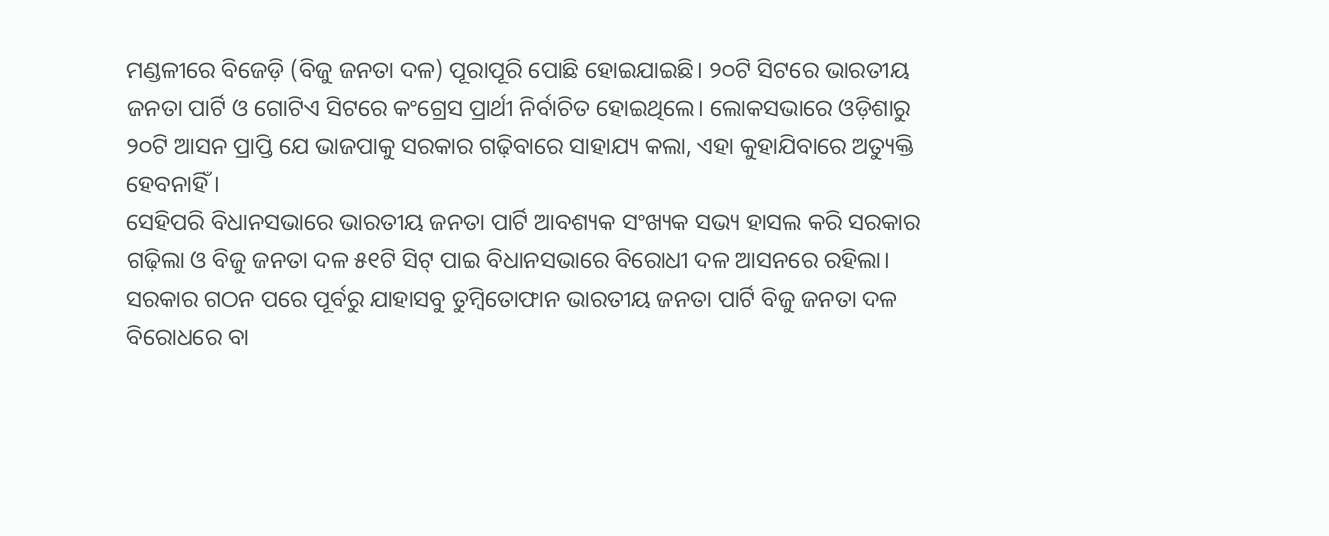ମଣ୍ଡଳୀରେ ବିଜେଡ଼ି (ବିଜୁ ଜନତା ଦଳ) ପୂରାପୂରି ପୋଛି ହୋଇଯାଇଛି। ୨୦ଟି ସିଟରେ ଭାରତୀୟ ଜନତା ପାର୍ଟି ଓ ଗୋଟିଏ ସିଟରେ କଂଗ୍ରେସ ପ୍ରାର୍ଥୀ ନିର୍ବାଚିତ ହୋଇଥିଲେ। ଲୋକସଭାରେ ଓଡ଼ିଶାରୁ ୨୦ଟି ଆସନ ପ୍ରାପ୍ତି ଯେ ଭାଜପାକୁ ସରକାର ଗଢ଼ିବାରେ ସାହାଯ୍ୟ କଲା, ଏହା କୁହାଯିବାରେ ଅତ୍ୟୁକ୍ତି ହେବନାହିଁ।
ସେହିପରି ବିଧାନସଭାରେ ଭାରତୀୟ ଜନତା ପାର୍ଟି ଆବଶ୍ୟକ ସଂଖ୍ୟକ ସଭ୍ୟ ହାସଲ କରି ସରକାର ଗଢ଼ିଲା ଓ ବିଜୁ ଜନତା ଦଳ ୫୧ଟି ସିଟ୍ ପାଇ ବିଧାନସଭାରେ ବିରୋଧୀ ଦଳ ଆସନରେ ରହିଲା। ସରକାର ଗଠନ ପରେ ପୂର୍ବରୁ ଯାହାସବୁ ତୁମ୍ବିତୋଫାନ ଭାରତୀୟ ଜନତା ପାର୍ଟି ବିଜୁ ଜନତା ଦଳ ବିରୋଧରେ ବା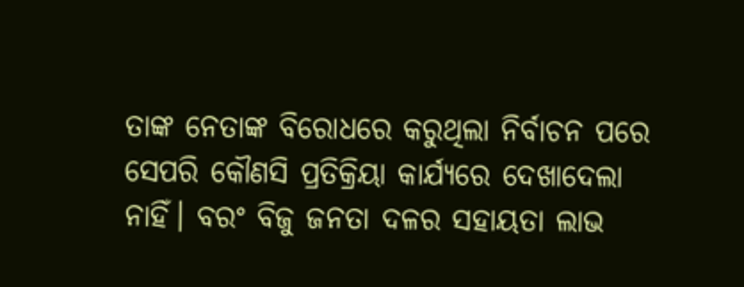ତାଙ୍କ ନେତାଙ୍କ ବିରୋଧରେ କରୁଥିଲା ନିର୍ବାଚନ ପରେ ସେପରି କୌଣସି ପ୍ରତିକ୍ରିୟା କାର୍ଯ୍ୟରେ ଦେଖାଦେଲା ନାହିଁ। ବରଂ ବିଜୁ ଜନତା ଦଳର ସହାୟତା ଲାଭ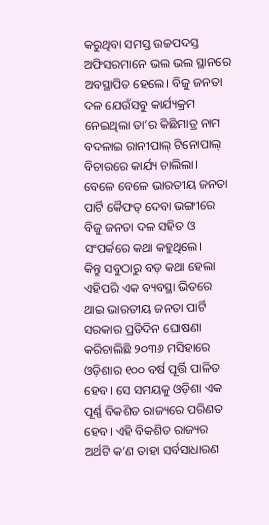କରୁଥିବା ସମସ୍ତ ଉଚ୍ଚପଦସ୍ତ ଅଫିସରମାନେ ଭଲ ଭଲ ସ୍ଥାନରେ ଅବସ୍ଥାପିତ ହେଲେ। ବିଜୁ ଜନତା ଦଳ ଯେଉଁସବୁ କାର୍ଯ୍ୟକ୍ରମ ନେଇଥିଲା ତା’ର କିଛିମାତ୍ର ନାମ ବଦଳାଇ ରାନୀପାଲ୍ ଟିନୋପାଲ୍ ବିଚାରରେ କାର୍ଯ୍ୟ ଚାଲିଲା। ବେଳେ ବେଳେ ଭାରତୀୟ ଜନତା ପାର୍ଟି କୈଫତ୍ ଦେବା ଭଙ୍ଗୀରେ ବିଜୁ ଜନତା ଦଳ ସହିତ ଓ ସଂପର୍କରେ କଥା କହୁଥିଲେ।
କିନ୍ତୁ ସବୁଠାରୁ ବଡ଼ କଥା ହେଲା ଏହିପରି ଏକ ବ୍ୟବସ୍ଥା ଭିତରେ ଥାଇ ଭାରତୀୟ ଜନତା ପାର୍ଟି ସରକାର ପ୍ରତିଦିନ ଘୋଷଣା କରିଚାଲିଛି ୨୦୩୬ ମସିହାରେ ଓଡ଼ିଶାର ୧୦୦ ବର୍ଷ ପୂର୍ତ୍ତି ପାଳିତ ହେବ। ସେ ସମୟକୁ ଓଡ଼ିଶା ଏକ ପୂର୍ଣ୍ଣ ବିକଶିତ ରାଜ୍ୟରେ ପରିଣତ ହେବ। ଏହି ବିକଶିତ ରାଜ୍ୟର ଅର୍ଥଟି କ’ଣ ତାହା ସର୍ବସାଧାରଣ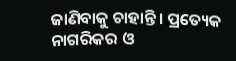ଜାଣିବାକୁ ଚାହାନ୍ତି। ପ୍ରତ୍ୟେକ ନାଗରିକର ଓ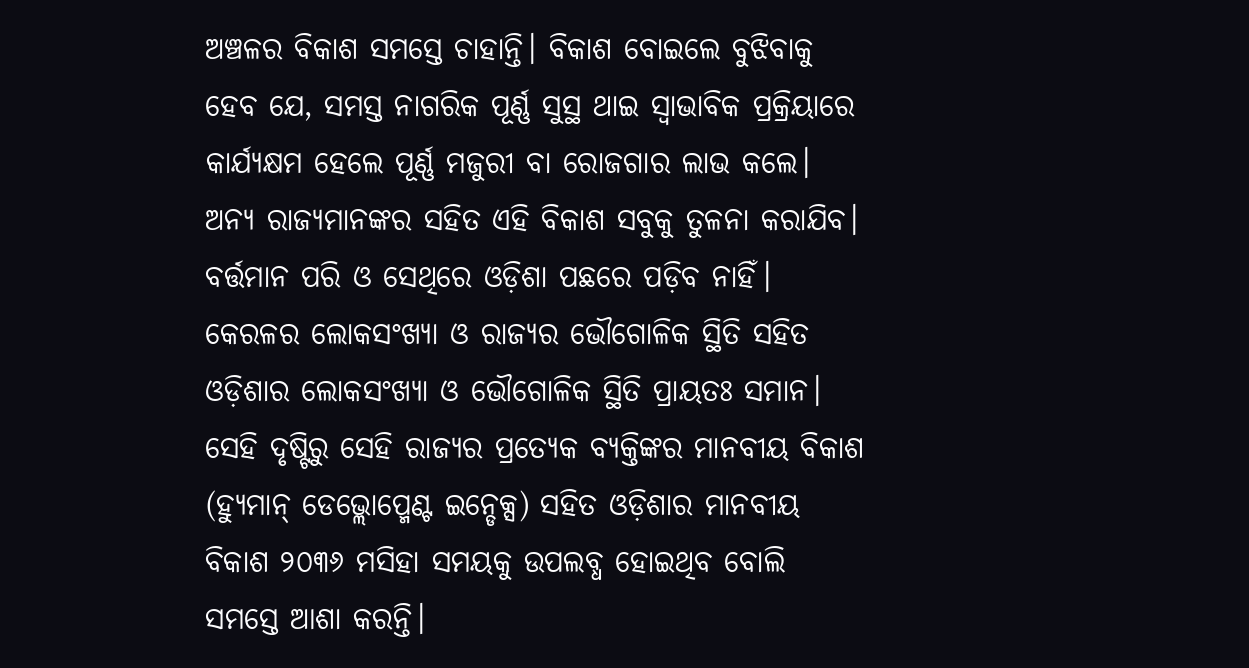ଅଞ୍ଚଳର ବିକାଶ ସମସ୍ତେ ଚାହାନ୍ତି। ବିକାଶ ବୋଇଲେ ବୁଝିବାକୁ ହେବ ଯେ, ସମସ୍ତ ନାଗରିକ ପୂର୍ଣ୍ଣ ସୁସ୍ଥ ଥାଇ ସ୍ୱାଭାବିକ ପ୍ରକ୍ରିୟାରେ କାର୍ଯ୍ୟକ୍ଷମ ହେଲେ ପୂର୍ଣ୍ଣ ମଜୁରୀ ବା ରୋଜଗାର ଲାଭ କଲେ। ଅନ୍ୟ ରାଜ୍ୟମାନଙ୍କର ସହିତ ଏହି ବିକାଶ ସବୁକୁ ତୁଳନା କରାଯିବ। ବର୍ତ୍ତମାନ ପରି ଓ ସେଥିରେ ଓଡ଼ିଶା ପଛରେ ପଡ଼ିବ ନାହିଁ।
କେରଳର ଲୋକସଂଖ୍ୟା ଓ ରାଜ୍ୟର ଭୌଗୋଳିକ ସ୍ଥିତି ସହିତ ଓଡ଼ିଶାର ଲୋକସଂଖ୍ୟା ଓ ଭୌଗୋଳିକ ସ୍ଥିତି ପ୍ରାୟତଃ ସମାନ। ସେହି ଦୃଷ୍ଟିରୁ ସେହି ରାଜ୍ୟର ପ୍ରତ୍ୟେକ ବ୍ୟକ୍ତିଙ୍କର ମାନବୀୟ ବିକାଶ (ହ୍ୟୁମାନ୍ ଡେଭ୍ଲୋପ୍ମେଣ୍ଟ ଇନ୍ଡେକ୍ସ) ସହିତ ଓଡ଼ିଶାର ମାନବୀୟ ବିକାଶ ୨୦୩୬ ମସିହା ସମୟକୁ ଉପଲବ୍ଧ ହୋଇଥିବ ବୋଲି ସମସ୍ତେ ଆଶା କରନ୍ତି।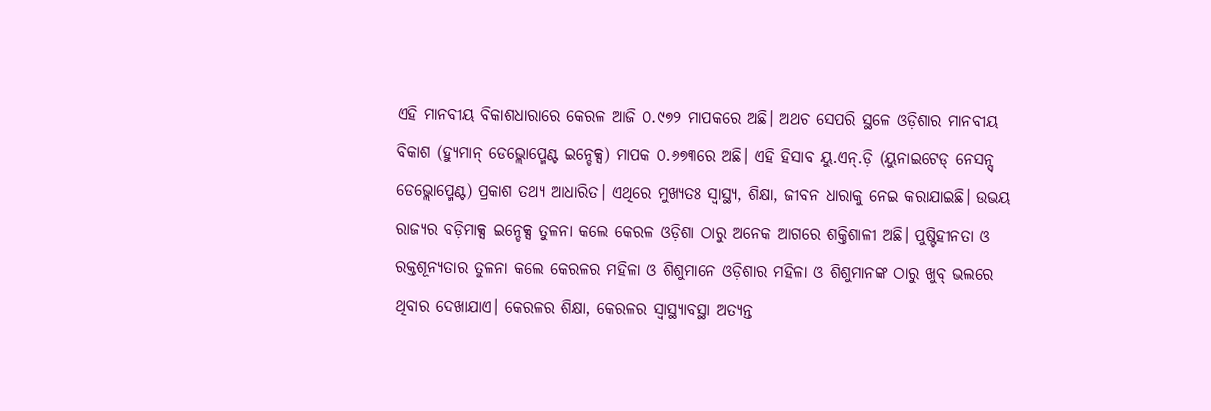ଏହି ମାନବୀୟ ବିକାଶଧାରାରେ କେରଳ ଆଜି ୦.୯୭୨ ମାପକରେ ଅଛି। ଅଥଚ ସେପରି ସ୍ଥଳେ ଓଡ଼ିଶାର ମାନବୀୟ ବିକାଶ (ହ୍ୟୁମାନ୍ ଡେଭ୍ଲୋପ୍ମେଣ୍ଟ ଇନ୍ଡେକ୍ସ) ମାପକ ୦.୬୭୩ରେ ଅଛି। ଏହି ହିସାବ ୟୁ.ଏନ୍.ଡ଼ି (ୟୁନାଇଟେଡ୍ ନେସନ୍ସ୍ ଡେଭ୍ଲୋପ୍ମେଣ୍ଟ) ପ୍ରକାଶ ତଥ୍ୟ ଆଧାରିତ। ଏଥିରେ ମୁଖ୍ୟତଃ ସ୍ୱାସ୍ଥ୍ୟ, ଶିକ୍ଷା, ଜୀବନ ଧାରାକୁ ନେଇ କରାଯାଇଛି। ଉଭୟ ରାଜ୍ୟର ବଡ଼ିମାକ୍ସ ଇନ୍ଡେକ୍ସ ତୁଳନା କଲେ କେରଳ ଓଡ଼ିଶା ଠାରୁ ଅନେକ ଆଗରେ ଶକ୍ତିଶାଳୀ ଅଛି। ପୁଷ୍ଟିହୀନତା ଓ ରକ୍ତଶୂନ୍ୟତାର ତୁଳନା କଲେ କେରଳର ମହିଳା ଓ ଶିଶୁମାନେ ଓଡ଼ିଶାର ମହିଳା ଓ ଶିଶୁମାନଙ୍କ ଠାରୁ ଖୁବ୍ ଭଲରେ ଥିବାର ଦେଖାଯାଏ। କେରଳର ଶିକ୍ଷା, କେରଳର ସ୍ୱାସ୍ଥ୍ୟାବସ୍ଥା ଅତ୍ୟନ୍ତ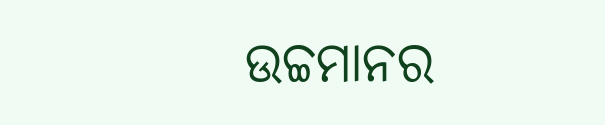ଉଚ୍ଚମାନର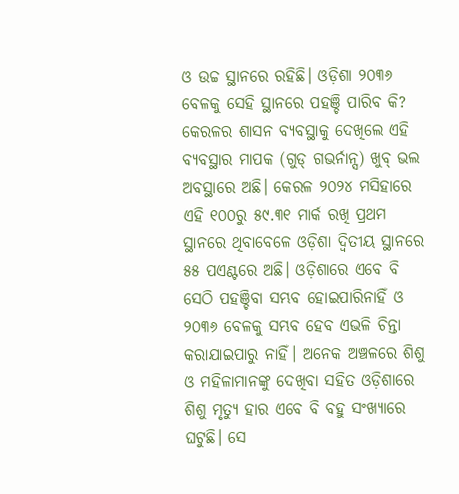ଓ ଉଚ୍ଚ ସ୍ଥାନରେ ରହିଛି। ଓଡ଼ିଶା ୨୦୩୬ ବେଳକୁ ସେହି ସ୍ଥାନରେ ପହଞ୍ଚି ପାରିବ କି?
କେରଳର ଶାସନ ବ୍ୟବସ୍ଥାକୁ ଦେଖିଲେ ଏହି ବ୍ୟବସ୍ଥାର ମାପକ (ଗୁଡ୍ ଗଭର୍ନାନ୍ସ) ଖୁବ୍ ଭଲ ଅବସ୍ଥାରେ ଅଛି। କେରଳ ୨୦୨୪ ମସିହାରେ ଏହି ୧୦୦ରୁ ୫୯.୩୧ ମାର୍କ ରଖି ପ୍ରଥମ ସ୍ଥାନରେ ଥିବାବେଳେ ଓଡ଼ିଶା ଦ୍ୱିତୀୟ ସ୍ଥାନରେ ୫୫ ପଏଣ୍ଟରେ ଅଛି। ଓଡ଼ିଶାରେ ଏବେ ବି ସେଠି ପହଞ୍ଚିବା ସମ୍ଭବ ହୋଇପାରିନାହିଁ ଓ ୨୦୩୬ ବେଳକୁ ସମ୍ଭବ ହେବ ଏଭଳି ଚିନ୍ତା କରାଯାଇପାରୁ ନାହିଁ। ଅନେକ ଅଞ୍ଚଳରେ ଶିଶୁ ଓ ମହିଳାମାନଙ୍କୁ ଦେଖିବା ସହିତ ଓଡ଼ିଶାରେ ଶିଶୁ ମୃତ୍ୟୁ ହାର ଏବେ ବି ବହୁ ସଂଖ୍ୟାରେ ଘଟୁଛି। ସେ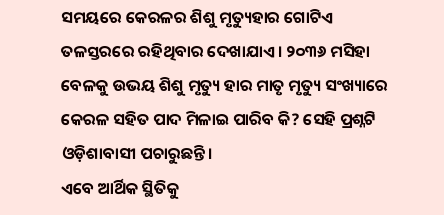ସମୟରେ କେରଳର ଶିଶୁ ମୃତ୍ୟୁହାର ଗୋଟିଏ ତଳସ୍ତରରେ ରହିଥିବାର ଦେଖାଯାଏ। ୨୦୩୬ ମସିହା ବେଳକୁ ଉଭୟ ଶିଶୁ ମୃତ୍ୟୁ ହାର ମାତୃ ମୃତ୍ୟୁ ସଂଖ୍ୟାରେ କେରଳ ସହିତ ପାଦ ମିଳାଇ ପାରିବ କି? ସେହି ପ୍ରଶ୍ନଟି ଓଡ଼ିଶାବାସୀ ପଚାରୁଛନ୍ତି।
ଏବେ ଆର୍ଥିକ ସ୍ଥିତିକୁ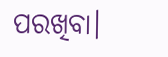ପରଖିବା।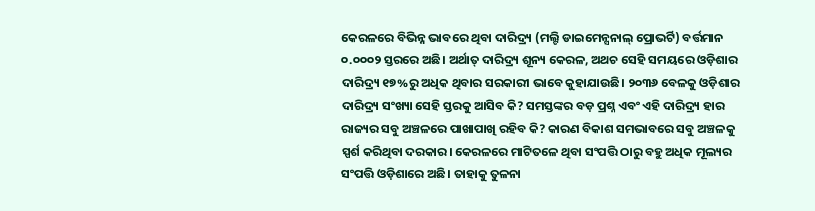କେରଳରେ ବିଭିନ୍ନ ଭାବରେ ଥିବା ଦାରିଦ୍ର୍ୟ (ମଲ୍ଟି ଡାଇମେନ୍ସନାଲ୍ ପ୍ରୋଭର୍ଟି) ବର୍ତ୍ତମାନ ୦.୦୦୦୨ ସ୍ତରରେ ଅଛି। ଅର୍ଥାତ୍ ଦାରିଦ୍ର୍ୟ ଶୂନ୍ୟ କେରଳ, ଅଥଚ ସେହି ସମୟରେ ଓଡ଼ିଶାର ଦାରିଦ୍ର୍ୟ ୧୭%ରୁ ଅଧିକ ଥିବାର ସରକାରୀ ଭାବେ କୁହାଯାଉଛି। ୨୦୩୬ ବେଳକୁ ଓଡ଼ିଶାର ଦାରିଦ୍ର୍ୟ ସଂଖ୍ୟା ସେହି ସ୍ତରକୁ ଆସିବ କି? ସମସ୍ତଙ୍କର ବଡ଼ ପ୍ରଶ୍ନ ଏବଂ ଏହି ଦାରିଦ୍ର୍ୟ ହାର ରାଜ୍ୟର ସବୁ ଅଞ୍ଚଳରେ ପାଖାପାଖି ରହିବ କି? କାରଣ ବିକାଶ ସମଭାବରେ ସବୁ ଅଞ୍ଚଳକୁ ସ୍ପର୍ଶ କରିଥିବା ଦରକାର। କେରଳରେ ମାଟିତଳେ ଥିବା ସଂପତ୍ତି ଠାରୁ ବହୁ ଅଧିକ ମୂଲ୍ୟର ସଂପତ୍ତି ଓଡ଼ିଶାରେ ଅଛି। ତାହାକୁ ତୁଳନା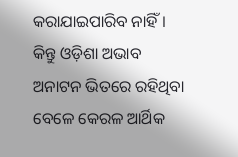କରାଯାଇପାରିବ ନାହିଁ। କିନ୍ତୁ ଓଡ଼ିଶା ଅଭାବ ଅନାଟନ ଭିତରେ ରହିଥିବା ବେଳେ କେରଳ ଆର୍ଥିକ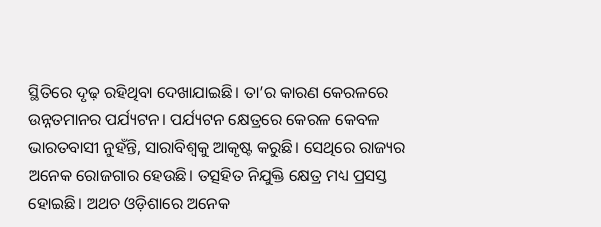ସ୍ଥିତିରେ ଦୃଢ଼ ରହିଥିବା ଦେଖାଯାଇଛି। ତା’ର କାରଣ କେରଳରେ ଉନ୍ନତମାନର ପର୍ଯ୍ୟଟନ। ପର୍ଯ୍ୟଟନ କ୍ଷେତ୍ରରେ କେରଳ କେବଳ ଭାରତବାସୀ ନୁହଁନ୍ତି, ସାରାବିଶ୍ୱକୁ ଆକୃଷ୍ଟ କରୁଛି। ସେଥିରେ ରାଜ୍ୟର ଅନେକ ରୋଜଗାର ହେଉଛି। ତତ୍ସହିତ ନିଯୁକ୍ତି କ୍ଷେତ୍ର ମଧ୍ୟ ପ୍ରସସ୍ତ ହୋଇଛି। ଅଥଚ ଓଡ଼ିଶାରେ ଅନେକ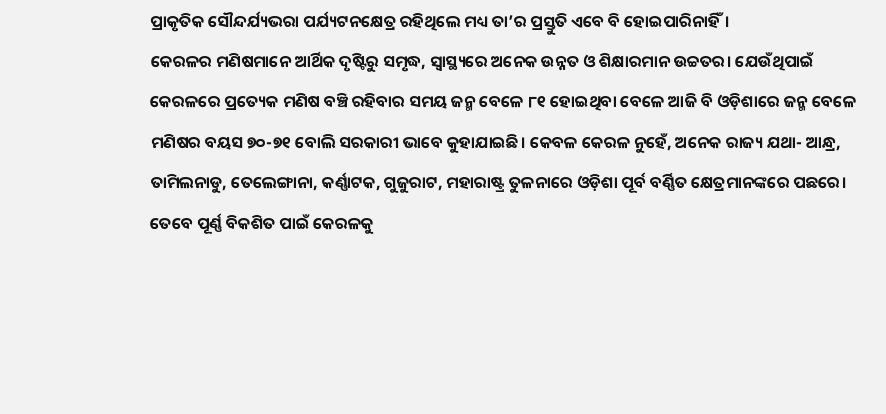ପ୍ରାକୃତିକ ସୌନ୍ଦର୍ଯ୍ୟଭରା ପର୍ଯ୍ୟଟନକ୍ଷେତ୍ର ରହିଥିଲେ ମଧ୍ୟ ତା’ର ପ୍ରସ୍ତୁତି ଏବେ ବି ହୋଇପାରିନାହିଁ।
କେରଳର ମଣିଷମାନେ ଆର୍ଥିକ ଦୃଷ୍ଟିରୁ ସମୃଦ୍ଧ, ସ୍ୱାସ୍ଥ୍ୟରେ ଅନେକ ଉନ୍ନତ ଓ ଶିକ୍ଷାରମାନ ଉଚ୍ଚତର। ଯେଉଁଥିପାଇଁ କେରଳରେ ପ୍ରତ୍ୟେକ ମଣିଷ ବଞ୍ଚି ରହିବାର ସମୟ ଜନ୍ମ ବେଳେ ୮୧ ହୋଇଥିବା ବେଳେ ଆଜି ବି ଓଡ଼ିଶାରେ ଜନ୍ମ ବେଳେ ମଣିଷର ବୟସ ୭୦-୭୧ ବୋଲି ସରକାରୀ ଭାବେ କୁହାଯାଇଛି। କେବଳ କେରଳ ନୁହେଁ, ଅନେକ ରାଜ୍ୟ ଯଥା- ଆନ୍ଧ୍ର, ତାମିଲନାଡୁ, ତେଲେଙ୍ଗାନା, କର୍ଣ୍ଣାଟକ, ଗୁଜୁରାଟ, ମହାରାଷ୍ଟ୍ର ତୁଳନାରେ ଓଡ଼ିଶା ପୂର୍ବ ବର୍ଣ୍ଣିତ କ୍ଷେତ୍ରମାନଙ୍କରେ ପଛରେ। ତେବେ ପୂର୍ଣ୍ଣ ବିକଶିତ ପାଇଁ କେରଳକୁ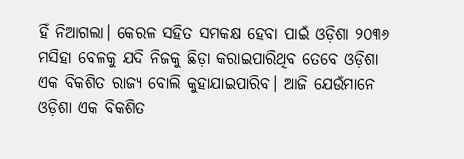ହିଁ ନିଆଗଲା। କେରଳ ସହିତ ସମକକ୍ଷ ହେବା ପାଇଁ ଓଡ଼ିଶା ୨୦୩୬ ମସିହା ବେଳକୁ ଯଦି ନିଜକୁ ଛିଡ଼ା କରାଇପାରିଥିବ ତେବେ ଓଡ଼ିଶା ଏକ ବିକଶିତ ରାଜ୍ୟ ବୋଲି କୁହାଯାଇପାରିବ। ଆଜି ଯେଉଁମାନେ ଓଡ଼ିଶା ଏକ ବିକଶିତ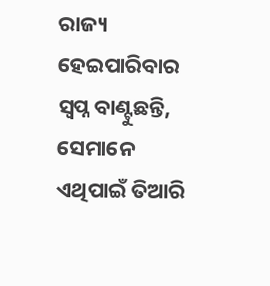ରାଜ୍ୟ ହେଇପାରିବାର ସ୍ୱପ୍ନ ବାଣ୍ଟୁଛନ୍ତି, ସେମାନେ ଏଥିପାଇଁ ତିଆରି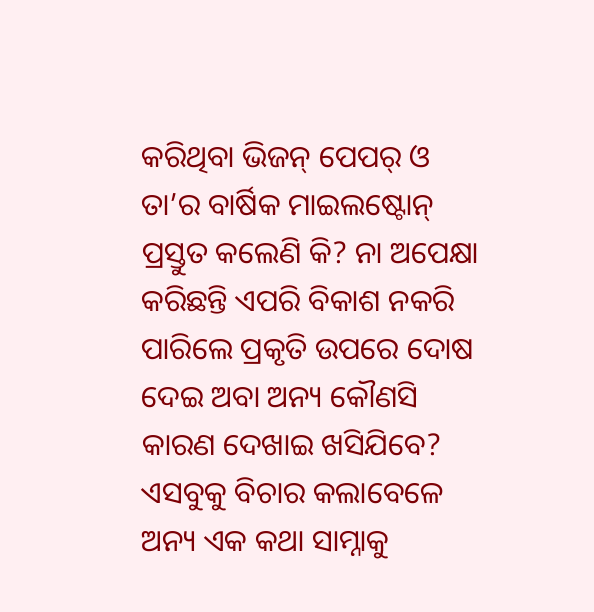କରିଥିବା ଭିଜନ୍ ପେପର୍ ଓ ତା’ର ବାର୍ଷିକ ମାଇଲଷ୍ଟୋନ୍ ପ୍ରସ୍ତୁତ କଲେଣି କି? ନା ଅପେକ୍ଷା କରିଛନ୍ତି ଏପରି ବିକାଶ ନକରି ପାରିଲେ ପ୍ରକୃତି ଉପରେ ଦୋଷ ଦେଇ ଅବା ଅନ୍ୟ କୌଣସି କାରଣ ଦେଖାଇ ଖସିଯିବେ?
ଏସବୁକୁ ବିଚାର କଲାବେଳେ ଅନ୍ୟ ଏକ କଥା ସାମ୍ନାକୁ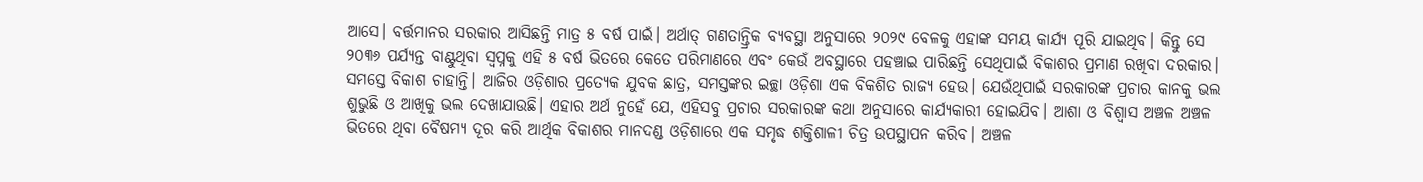ଆସେ। ବର୍ତ୍ତମାନର ସରକାର ଆସିଛନ୍ତି ମାତ୍ର ୫ ବର୍ଷ ପାଇଁ। ଅର୍ଥାତ୍ ଗଣତାନ୍ତ୍ରିକ ବ୍ୟବସ୍ଥା ଅନୁସାରେ ୨୦୨୯ ବେଳକୁ ଏହାଙ୍କ ସମୟ କାର୍ଯ୍ୟ ପୂରି ଯାଇଥିବ। କିନ୍ତୁ ସେ ୨୦୩୬ ପର୍ଯ୍ୟନ୍ତ ବାଣ୍ଟୁଥିବା ସ୍ୱପ୍ନକୁ ଏହି ୫ ବର୍ଷ ଭିତରେ କେତେ ପରିମାଣରେ ଏବଂ କେଉଁ ଅବସ୍ଥାରେ ପହଞ୍ଚାଇ ପାରିଛନ୍ତି ସେଥିପାଇଁ ବିକାଶର ପ୍ରମାଣ ରଖିବା ଦରକାର। ସମସ୍ତେ ବିକାଶ ଚାହାନ୍ତି। ଆଜିର ଓଡ଼ିଶାର ପ୍ରତ୍ୟେକ ଯୁବକ ଛାତ୍ର, ସମସ୍ତଙ୍କର ଇଚ୍ଛା ଓଡ଼ିଶା ଏକ ବିକଶିତ ରାଜ୍ୟ ହେଉ। ଯେଉଁଥିପାଇଁ ସରକାରଙ୍କ ପ୍ରଚାର କାନକୁ ଭଲ ଶୁଭୁଛି ଓ ଆଖିକୁ ଭଲ ଦେଖାଯାଉଛି। ଏହାର ଅର୍ଥ ନୁହେଁ ଯେ, ଏହିସବୁ ପ୍ରଚାର ସରକାରଙ୍କ କଥା ଅନୁସାରେ କାର୍ଯ୍ୟକାରୀ ହୋଇଯିବ। ଆଶା ଓ ବିଶ୍ୱାସ ଅଞ୍ଚଳ ଅଞ୍ଚଳ ଭିତରେ ଥିବା ବୈଷମ୍ୟ ଦୂର କରି ଆର୍ଥିକ ବିକାଶର ମାନଦଣ୍ଡ ଓଡ଼ିଶାରେ ଏକ ସମୃଦ୍ଧ ଶକ୍ତିଶାଳୀ ଚିତ୍ର ଉପସ୍ଥାପନ କରିବ। ଅଞ୍ଚଳ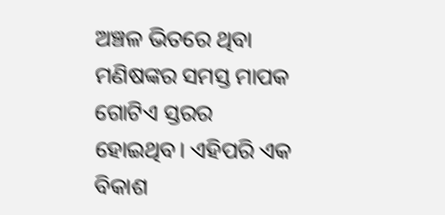ଅଞ୍ଚଳ ଭିତରେ ଥିବା ମଣିଷଙ୍କର ସମସ୍ତ ମାପକ ଗୋଟିଏ ସ୍ତରର ହୋଇଥିବ। ଏହିପରି ଏକ ବିକାଶ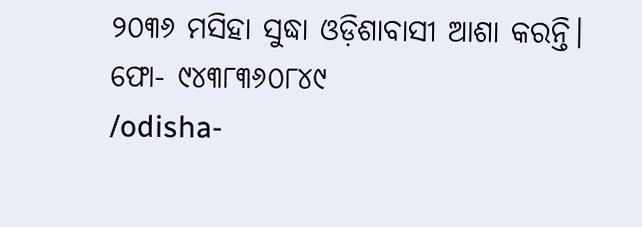୨୦୩୬ ମସିହା ସୁଦ୍ଧା ଓଡ଼ିଶାବାସୀ ଆଶା କରନ୍ତି।
ଫୋ- ୯୪୩୮୩୬୦୮୪୯
/odisha-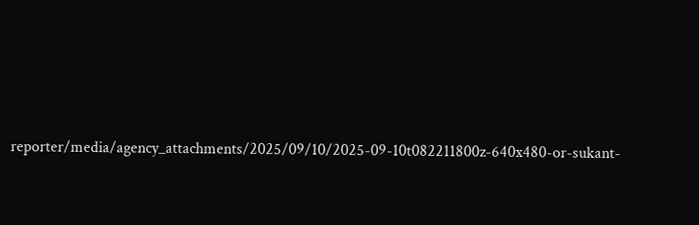reporter/media/agency_attachments/2025/09/10/2025-09-10t082211800z-640x480-or-sukant-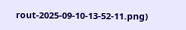rout-2025-09-10-13-52-11.png)